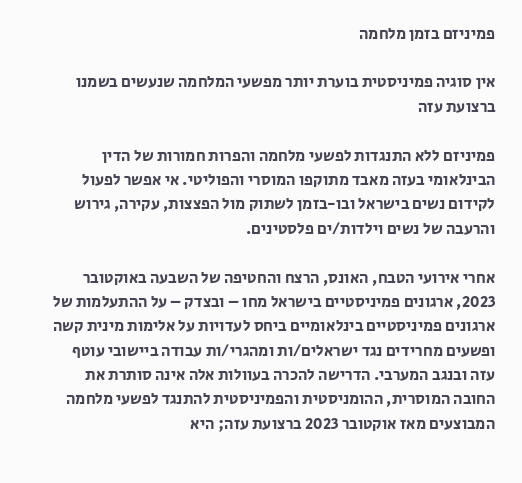פמיניזם בזמן מלחמה

אין סוגיה פמיניסטית בוערת יותר מפשעי המלחמה שנעשים בשמנו ברצועת עזה

פמיניזם ללא התנגדות לפשעי מלחמה והפרות חמורות של הדין הבינלאומי בעזה מאבד מתוקפו המוסרי והפוליטי. אי אפשר לפעול לקידום נשים בישראל ובו-בזמן לשתוק מול הפצצות, עקירה, גירוש והרעבה של נשים וילדות/ים פלסטינים.

אחרי אירועי הטבח, האונס, הרצח והחטיפה של השבעה באוקטובר 2023, ארגונים פמיניסטיים בישראל מחו – ובצדק – על ההתעלמות של ארגונים פמיניסטיים בינלאומיים ביחס לעדויות על אלימות מינית קשה ופשעים מחרידים נגד ישראלים/ות ומהגרי/ות עבודה ביישובי עוטף עזה ובנגב המערבי. הדרישה להכרה בעוולות אלה אינה סותרת את החובה המוסרית, ההומניסטית והפמיניסטית להתנגד לפשעי מלחמה המבוצעים מאז אוקטובר 2023 ברצועת עזה; היא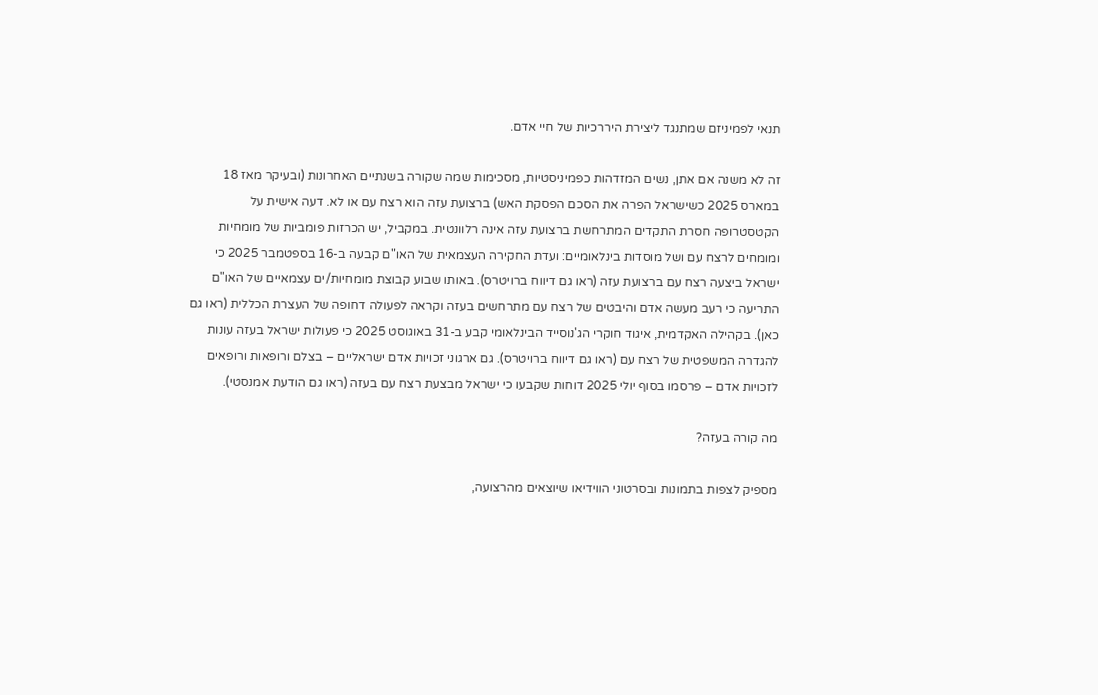תנאי לפמיניזם שמתנגד ליצירת היררכיות של חיי אדם.

זה לא משנה אם אתן, נשים המזדהות כפמיניסטיות, מסכימות שמה שקורה בשנתיים האחרונות (ובעיקר מאז 18 במארס 2025 כשישראל הפרה את הסכם הפסקת האש) ברצועת עזה הוא רצח עם או לא. דעה אישית על הקטסטרופה חסרת התקדים המתרחשת ברצועת עזה אינה רלוונטית. במקביל, יש הכרזות פומביות של מומחיות ומומחים לרצח עם ושל מוסדות בינלאומיים: ועדת החקירה העצמאית של האו"ם קבעה ב-16 בספטמבר 2025 כי ישראל ביצעה רצח עם ברצועת עזה (ראו גם דיווח ברויטרס). באותו שבוע קבוצת מומחיות/ים עצמאיים של האו"ם התריעה כי רעב מעשה אדם והיבטים של רצח עם מתרחשים בעזה וקראה לפעולה דחופה של העצרת הכללית (ראו גם כאן). בקהילה האקדמית, איגוד חוקרי הג'נוסייד הבינלאומי קבע ב-31 באוגוסט 2025 כי פעולות ישראל בעזה עונות להגדרה המשפטית של רצח עם (ראו גם דיווח ברויטרס). גם ארגוני זכויות אדם ישראליים – בצלם ורופאות ורופאים לזכויות אדם – פרסמו בסוף יולי 2025 דוחות שקבעו כי ישראל מבצעת רצח עם בעזה (ראו גם הודעת אמנסטי).

מה קורה בעזה?

מספיק לצפות בתמונות ובסרטוני הווידיאו שיוצאים מהרצועה,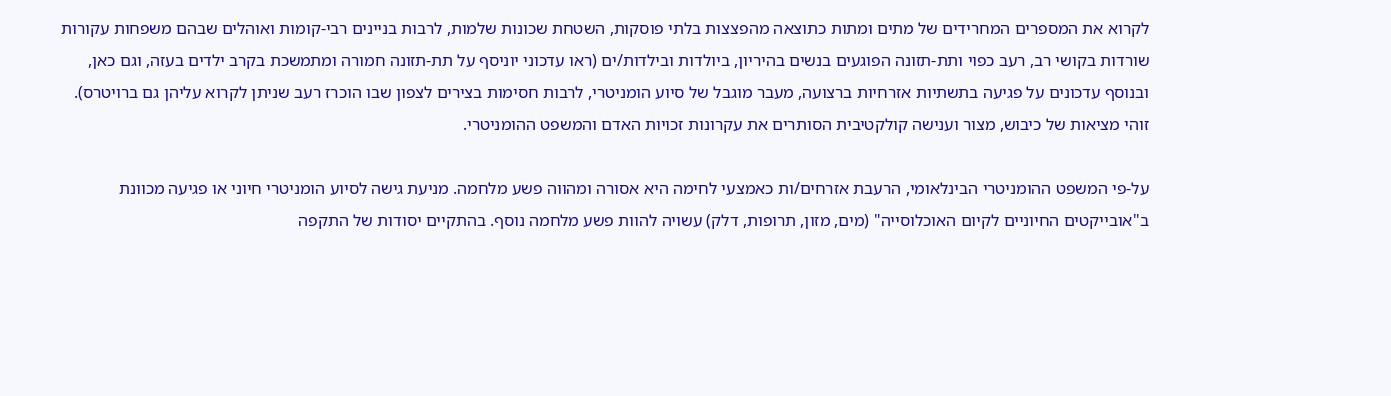לקרוא את המספרים המחרידים של מתים ומתות כתוצאה מהפצצות בלתי פוסקות, השטחת שכונות שלמות, לרבות בניינים רבי-קומות ואוהלים שבהם משפחות עקורות שורדות בקושי רב, רעב כפוי ותת-תזונה הפוגעים בנשים בהיריון, ביולדות ובילדות/ים (ראו עדכוני יוניסף על תת-תזונה חמורה ומתמשכת בקרב ילדים בעזה, וגם כאן, ובנוסף עדכונים על פגיעה בתשתיות אזרחיות ברצועה, מעבר מוגבל של סיוע הומניטרי, לרבות חסימות בצירים לצפון שבו הוכרז רעב שניתן לקרוא עליהן גם ברויטרס). זוהי מציאות של כיבוש, מצור וענישה קולקטיבית הסותרים את עקרונות זכויות האדם והמשפט ההומניטרי.

על-פי המשפט ההומניטרי הבינלאומי, הרעבת אזרחים/ות כאמצעי לחימה היא אסורה ומהווה פשע מלחמה. מניעת גישה לסיוע הומניטרי חיוני או פגיעה מכוונת ב"אובייקטים החיוניים לקיום האוכלוסייה" (מים, מזון, תרופות, דלק) עשויה להוות פשע מלחמה נוסף. בהתקיים יסודות של התקפה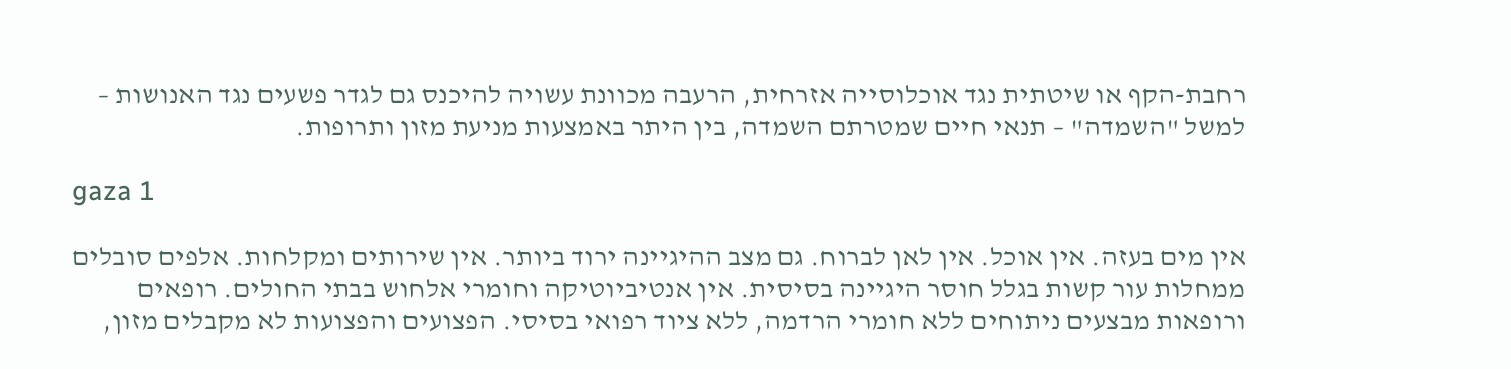רחבת-הקף או שיטתית נגד אוכלוסייה אזרחית, הרעבה מכוונת עשויה להיכנס גם לגדר פשעים נגד האנושות – למשל "השמדה" – תנאי חיים שמטרתם השמדה, בין היתר באמצעות מניעת מזון ותרופות.

gaza 1

אין מים בעזה. אין אוכל. אין לאן לברוח. גם מצב ההיגיינה ירוד ביותר. אין שירותים ומקלחות. אלפים סובלים ממחלות עור קשות בגלל חוסר היגיינה בסיסית. אין אנטיביוטיקה וחומרי אלחוש בבתי החולים. רופאים ורופאות מבצעים ניתוחים ללא חומרי הרדמה, ללא ציוד רפואי בסיסי. הפצועים והפצועות לא מקבלים מזון,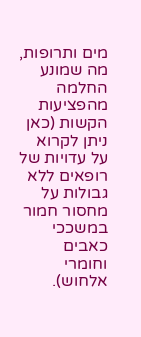מים ותרופות, מה שמונע החלמה מהפציעות הקשות (כאן ניתן לקרוא על עדויות של רופאים ללא גבולות על מחסור חמור במשככי כאבים וחומרי אלחוש).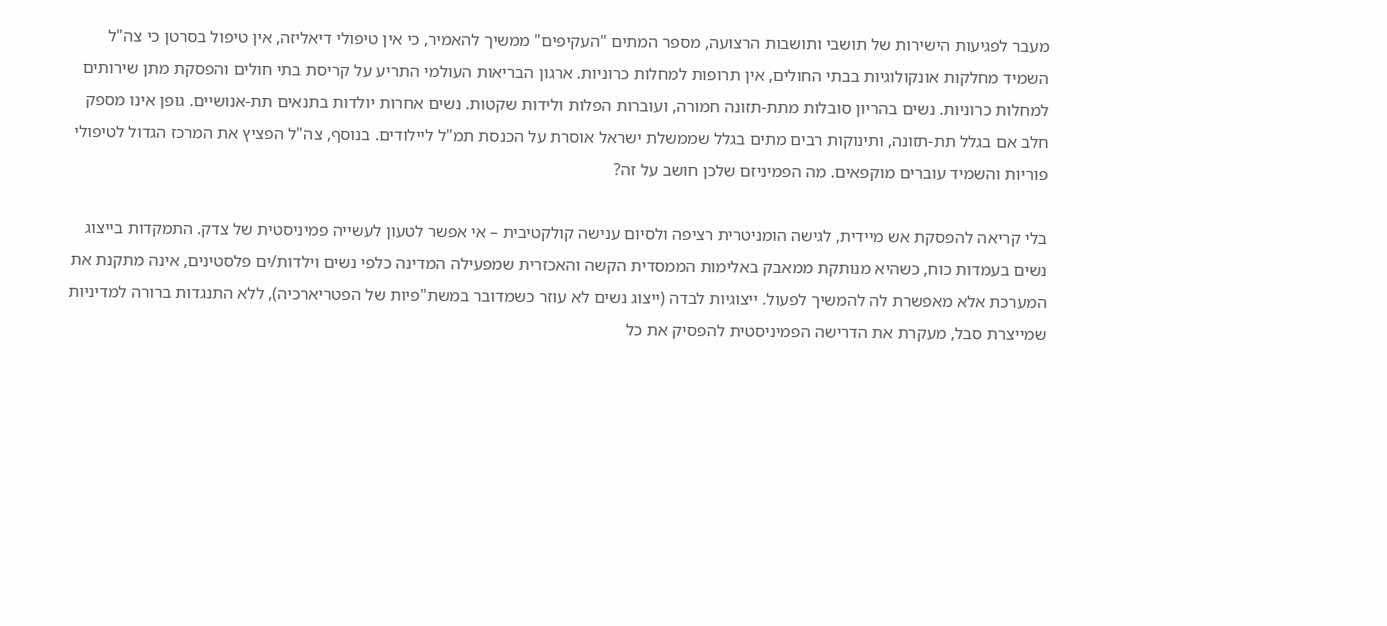מעבר לפגיעות הישירות של תושבי ותושבות הרצועה, מספר המתים "העקיפים" ממשיך להאמיר, כי אין טיפולי דיאליזה, אין טיפול בסרטן כי צה"ל השמיד מחלקות אונקולוגיות בבתי החולים, אין תרופות למחלות כרוניות. ארגון הבריאות העולמי התריע על קריסת בתי חולים והפסקת מתן שירותים למחלות כרוניות. נשים בהריון סובלות מתת-תזונה חמורה, ועוברות הפלות ולידות שקטות. נשים אחרות יולדות בתנאים תת-אנושיים. גופן אינו מספק חלב אם בגלל תת-תזונה, ותינוקות רבים מתים בגלל שממשלת ישראל אוסרת על הכנסת תמ"ל ליילודים. בנוסף, צה"ל הפציץ את המרכז הגדול לטיפולי פוריות והשמיד עוברים מוקפאים. מה הפמיניזם שלכן חושב על זה?

בלי קריאה להפסקת אש מיידית, לגישה הומניטרית רציפה ולסיום ענישה קולקטיבית – אי אפשר לטעון לעשייה פמיניסטית של צדק. התמקדות בייצוג נשים בעמדות כוח, כשהיא מנותקת ממאבק באלימות הממסדית הקשה והאכזרית שמפעילה המדינה כלפי נשים וילדות/ים פלסטינים, אינה מתקנת את המערכת אלא מאפשרת לה להמשיך לפעול. ייצוגיות לבדה (ייצוג נשים לא עוזר כשמדובר במשת"פיות של הפטריארכיה), ללא התנגדות ברורה למדיניות שמייצרת סבל, מעקרת את הדרישה הפמיניסטית להפסיק את כל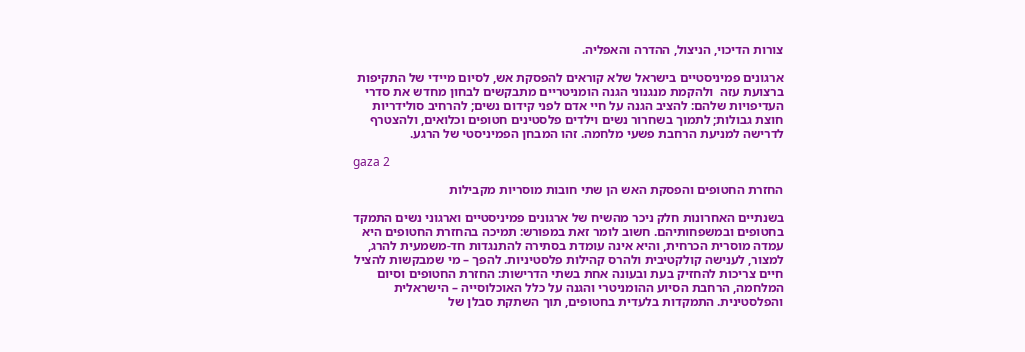צורות הדיכוי, הניצול, ההדרה והאפליה.

ארגונים פמיניסטיים בישראל שלא קוראים להפסקת אש, לסיום מיידי של התקיפות ברצועת עזה  ולהקמת מנגנוני הגנה הומניטריים מתבקשים לבחון מחדש את סדרי העדיפויות שלהם: להציב הגנה על חיי אדם לפני קידום נשים; להרחיב סולידריות חוצת גבולות; לתמוך בשחרור נשים וילדים פלסטינים חטופים וכלואים, ולהצטרף לדרישה למניעת הרחבת פשעי מלחמה. זהו המבחן הפמיניסטי של הרגע.

gaza 2

החזרת החטופים והפסקת האש הן שתי חובות מוסריות מקבילות

בשנתיים האחרונות חלק ניכר מהשיח של ארגונים פמיניסטיים וארגוני נשים התמקד בחטופים ובמשפחותיהם. חשוב לומר זאת במפורש: תמיכה בהחזרת החטופים היא עמדה מוסרית הכרחית, והיא אינה עומדת בסתירה להתנגדות חד-משמעית להרג, למצור, לענישה קולקטיבית ולהרס קהילות פלסטיניות. להפך – מי שמבקשות להציל חיים צריכות להחזיק בעת ובעונה אחת בשתי הדרישות: החזרת החטופים וסיום המלחמה, הרחבת הסיוע ההומניטרי והגנה על כלל האוכלוסייה – הישראלית והפלסטינית. התמקדות בלעדית בחטופים, תוך השתקת סבלן של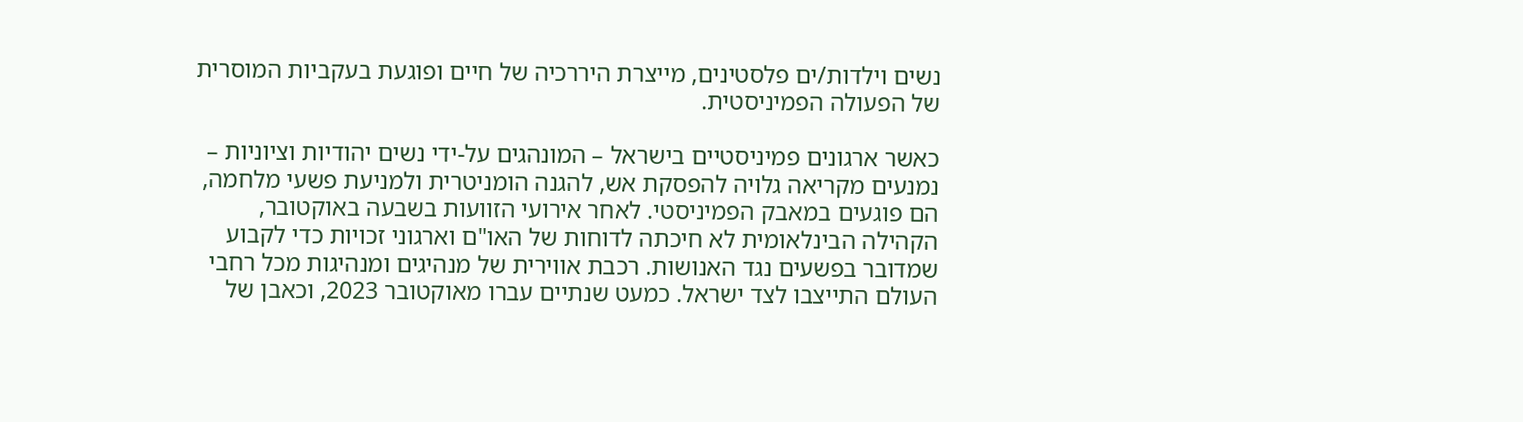נשים וילדות/ים פלסטינים, מייצרת היררכיה של חיים ופוגעת בעקביות המוסרית של הפעולה הפמיניסטית.

כאשר ארגונים פמיניסטיים בישראל – המונהגים על-ידי נשים יהודיות וציוניות – נמנעים מקריאה גלויה להפסקת אש, להגנה הומניטרית ולמניעת פשעי מלחמה, הם פוגעים במאבק הפמיניסטי. לאחר אירועי הזוועות בשבעה באוקטובר, הקהילה הבינלאומית לא חיכתה לדוחות של האו"ם וארגוני זכויות כדי לקבוע שמדובר בפשעים נגד האנושות. רכבת אווירית של מנהיגים ומנהיגות מכל רחבי העולם התייצבו לצד ישראל. כמעט שנתיים עברו מאוקטובר 2023, וכאבן של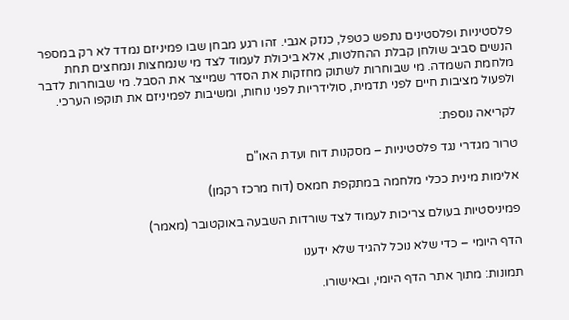פלסטיניות ופלסטינים נתפש כטפל, כנזק אגבי. זהו רגע מבחן שבו פמיניזם נמדד לא רק במספר הנשים סביב שולחן קבלת ההחלטות, אלא ביכולת לעמוד לצד מי שנמחצות ונמחצים תחת מלחמת השמדה. מי שבוחרות לשתוק מחזקות את הסדר שמייצר את הסבל. מי שבוחרות לדבר ולפעול מציבות חיים לפני תדמית, סולידריות לפני נוחות, ומשיבות לפמיניזם את תוקפו הערכי.

לקריאה נוספת:

טרור מגדרי נגד פלסטיניות – מסקנות דוח ועדת האו"ם

אלימות מינית ככלי מלחמה במתקפת חמאס (דוח מרכז רקמן)

פמיניסטיות בעולם צריכות לעמוד לצד שורדות השבעה באוקטובר (מאמר)

הדף היומי – כדי שלא נוכל להגיד שלא ידענו

תמונות: מתוך אתר הדף היומי, ובאישורו.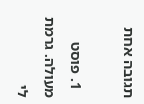תגובה אחת

  1. פוסט מעולה. גרמת לי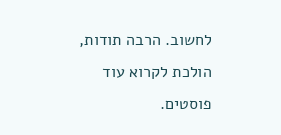לחשוב. הרבה תודות, הולכת לקרוא עוד פוסטים.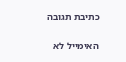כתיבת תגובה

האימייל לא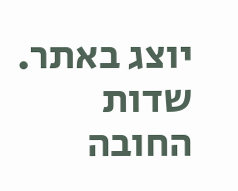יוצג באתר. שדות החובה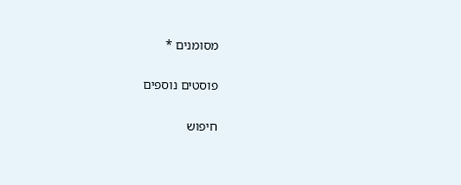מסומנים *

פוסטים נוספים

חיפוש